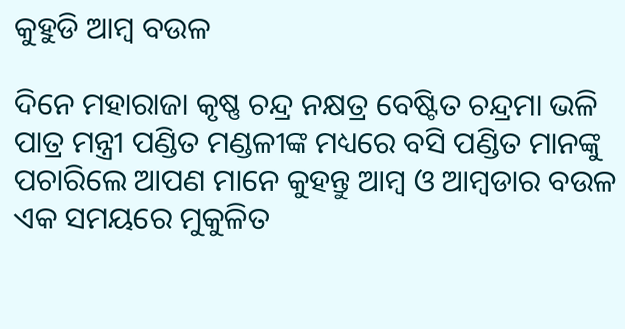କୁହୁଡି ଆମ୍ବ ବଉଳ

ଦିନେ ମହାରାଜା କୃଷ୍ଣ ଚନ୍ଦ୍ର ନକ୍ଷତ୍ର ବେଷ୍ଟିତ ଚନ୍ଦ୍ରମା ଭଳି ପାତ୍ର ମନ୍ତ୍ରୀ ପଣ୍ଡିତ ମଣ୍ଡଳୀଙ୍କ ମଧ୍ୟରେ ବସି ପଣ୍ଡିତ ମାନଙ୍କୁ ପଚାରିଲେ ଆପଣ ମାନେ କୁହନ୍ତୁ ଆମ୍ବ ଓ ଆମ୍ବଡାର ବଉଳ ଏକ ସମୟରେ ମୁକୁଳିତ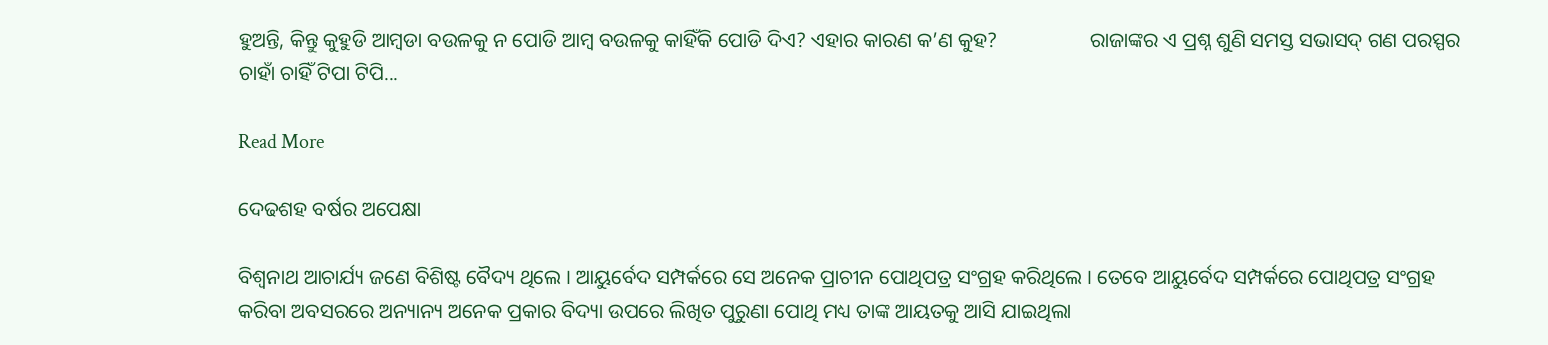ହୁଅନ୍ତି, କିନ୍ତୁ କୁହୁଡି ଆମ୍ବଡା ବଉଳକୁ ନ ପୋଡି ଆମ୍ବ ବଉଳକୁ କାହିଁକି ପୋଡି ଦିଏ? ଏହାର କାରଣ କ’ଣ କୁହ?                  ରାଜାଙ୍କର ଏ ପ୍ରଶ୍ନ ଶୁଣି ସମସ୍ତ ସଭାସଦ୍ ଗଣ ପରସ୍ପର ଚାହାଁ ଚାହିଁ ଟିପା ଟିପି...

Read More

ଦେଢଶହ ବର୍ଷର ଅପେକ୍ଷା

ବିଶ୍ୱନାଥ ଆଚାର୍ଯ୍ୟ ଜଣେ ବିଶିଷ୍ଟ ବୈଦ୍ୟ ଥିଲେ । ଆୟୁର୍ବେଦ ସମ୍ପର୍କରେ ସେ ଅନେକ ପ୍ରାଚୀନ ପୋଥିପତ୍ର ସଂଗ୍ରହ କରିଥିଲେ । ତେବେ ଆୟୁର୍ବେଦ ସମ୍ପର୍କରେ ପୋଥିପତ୍ର ସଂଗ୍ରହ କରିବା ଅବସରରେ ଅନ୍ୟାନ୍ୟ ଅନେକ ପ୍ରକାର ବିଦ୍ୟା ଉପରେ ଲିଖିତ ପୁରୁଣା ପୋଥି ମଧ୍ୟ ତାଙ୍କ ଆୟତକୁ ଆସି ଯାଇଥିଲା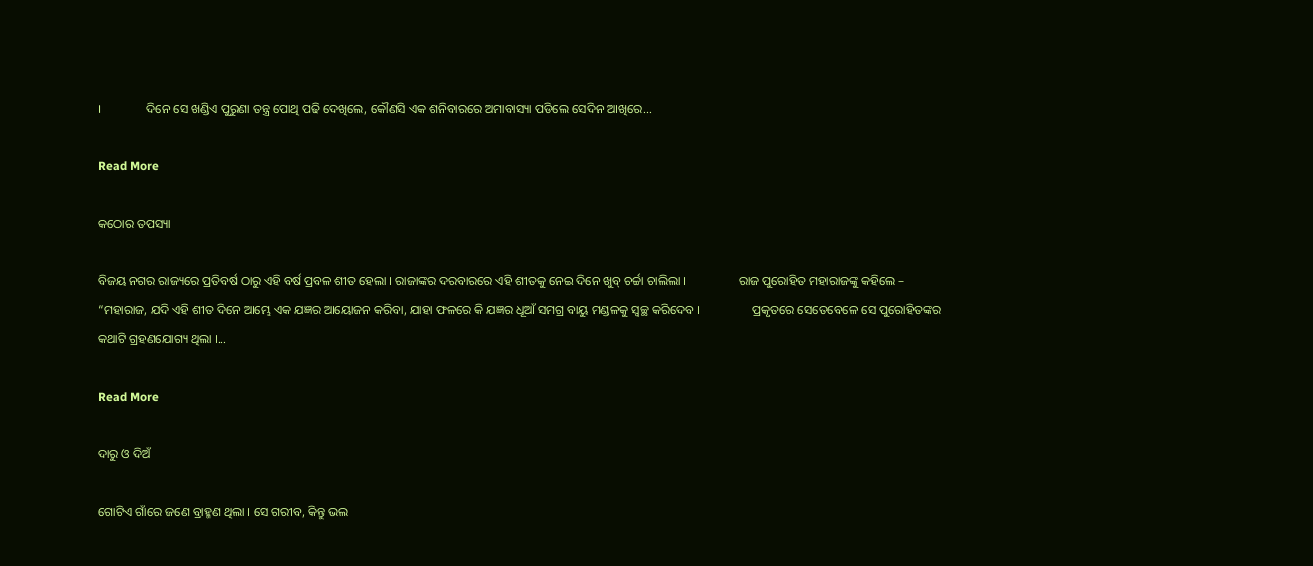।                 ଦିନେ ସେ ଖଣ୍ଡିଏ ପୁରୁଣା ତନ୍ତ୍ର ପୋଥି ପଢି ଦେଖିଲେ, କୌଣସି ଏକ ଶନିବାରରେ ଅମାବାସ୍ୟା ପଡିଲେ ସେଦିନ ଆଖିରେ...

Read More

କଠୋର ତପସ୍ୟା

ବିଜୟ ନଗର ରାଜ୍ୟରେ ପ୍ରତିବର୍ଷ ଠାରୁ ଏହି ବର୍ଷ ପ୍ରବଳ ଶୀତ ହେଲା । ରାଜାଙ୍କର ଦରବାରରେ ଏହି ଶୀତକୁ ନେଇ ଦିନେ ଖୁବ୍ ଚର୍ଚ୍ଚା ଚାଲିଲା ।                 ରାଜ ପୁରୋହିତ ମହାରାଜଙ୍କୁ କହିଲେ – “ମହାରାଜ, ଯଦି ଏହି ଶୀତ ଦିନେ ଆମ୍ଭେ ଏକ ଯଜ୍ଞର ଆୟୋଜନ କରିବା, ଯାହା ଫଳରେ କି ଯଜ୍ଞର ଧୂଆଁ ସମଗ୍ର ବାୟୁ ମଣ୍ଡଳକୁ ସ୍ୱଚ୍ଛ କରିଦେବ ।                 ପ୍ରକୃତରେ ସେତେବେଳେ ସେ ପୁରୋହିତଙ୍କର କଥାଟି ଗ୍ରହଣଯୋଗ୍ୟ ଥିଲା ।...

Read More

ଦାରୁ ଓ ଦିଅଁ

ଗୋଟିଏ ଗାଁରେ ଜଣେ ବ୍ରାହ୍ମଣ ଥିଲା । ସେ ଗରୀବ, କିନ୍ତୁ ଭଲ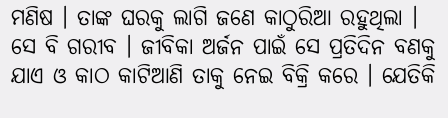ମଣିଷ । ତାଙ୍କ ଘରକୁ ଲାଗି ଜଣେ କାଠୁରିଆ ରହୁଥିଲା । ସେ ବି ଗରୀବ । ଜୀବିକା ଅର୍ଜନ ପାଇଁ ସେ ପ୍ରତିଦିନ ବଣକୁ ଯାଏ ଓ କାଠ କାଟିଆଣି ତାକୁ ନେଇ ବିକ୍ରି କରେ । ଯେତିକି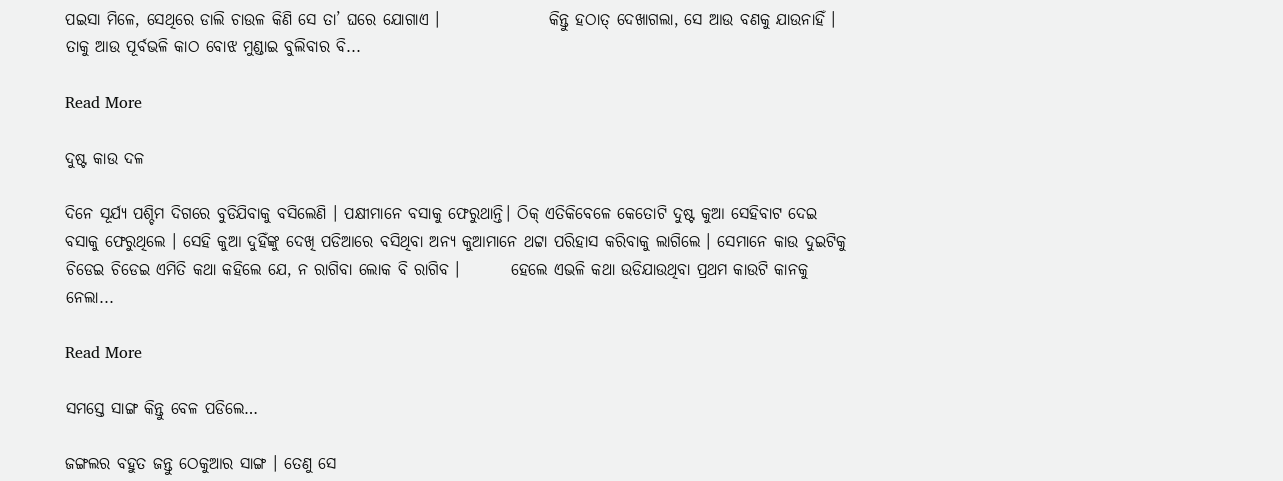ପଇସା ମିଳେ, ସେଥିରେ ଡାଲି ଚାଉଳ କିଣି ସେ ତା’ ଘରେ ଯୋଗାଏ ।                 କିନ୍ତୁ ହଠାତ୍ ଦେଖାଗଲା, ସେ ଆଉ ବଣକୁ ଯାଉନାହିଁ । ତାକୁ ଆଉ ପୂର୍ବଭଳି କାଠ ବୋଝ ମୁଣ୍ଡାଇ ବୁଲିବାର ବି...

Read More

ଦୁଷ୍ଟ କାଉ ଦଳ

ଦିନେ ସୂର୍ଯ୍ୟ ପଶ୍ଚିମ ଦିଗରେ ବୁଡିଯିବାକୁ ବସିଲେଣି । ପକ୍ଷୀମାନେ ବସାକୁ ଫେରୁଥାନ୍ତି। ଠିକ୍ ଏତିକିବେଳେ କେତୋଟି ଦୁଷ୍ଟ କୁଆ ସେହିବାଟ ଦେଇ ବସାକୁ ଫେରୁଥିଲେ । ସେହି କୁଆ ଦୁହିଁଙ୍କୁ ଦେଖି ପଡିଆରେ ବସିଥିବା ଅନ୍ୟ କୁଆମାନେ ଥଟ୍ଟା ପରିହାସ କରିବାକୁ ଲାଗିଲେ । ସେମାନେ କାଉ ଦୁଇଟିକୁ ଚିଡେଇ ଚିଡେଇ ଏମିତି କଥା କହିଲେ ଯେ, ନ ରାଗିବା ଲୋକ ବି ରାଗିବ ।        ହେଲେ ଏଭଳି କଥା ଉଡିଯାଉଥିବା ପ୍ରଥମ କାଉଟି କାନକୁ ନେଲା...

Read More

ସମସ୍ତେ ସାଙ୍ଗ କିନ୍ତୁ ବେଳ ପଡିଲେ…

ଜଙ୍ଗଲର ବହୁତ ଜନ୍ତୁ ଠେକୁଆର ସାଙ୍ଗ । ତେଣୁ ସେ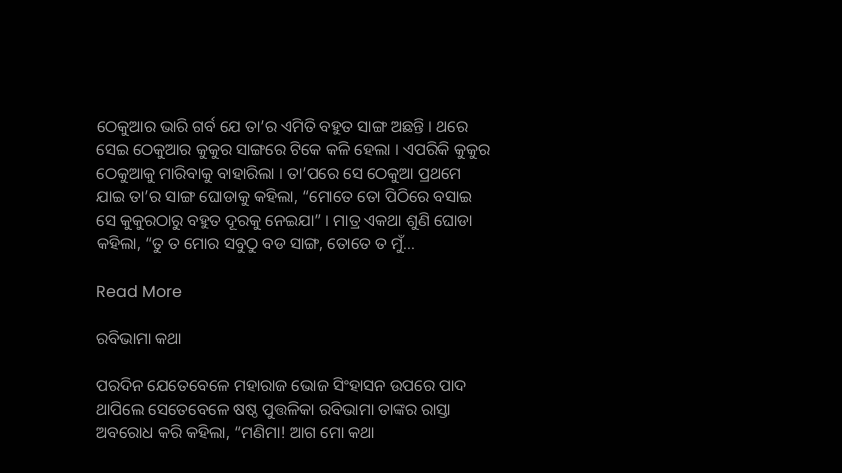ଠେକୁଆର ଭାରି ଗର୍ବ ଯେ ତା’ର ଏମିତି ବହୁତ ସାଙ୍ଗ ଅଛନ୍ତି । ଥରେ ସେଇ ଠେକୁଆର କୁକୁର ସାଙ୍ଗରେ ଟିକେ କଳି ହେଲା । ଏପରିକି କୁକୁର ଠେକୁଆକୁ ମାରିବାକୁ ବାହାରିଲା । ତା’ପରେ ସେ ଠେକୁଆ ପ୍ରଥମେ ଯାଇ ତା’ର ସାଙ୍ଗ ଘୋଡାକୁ କହିଲା, “ମୋତେ ତୋ ପିଠିରେ ବସାଇ ସେ କୁକୁରଠାରୁ ବହୁତ ଦୂରକୁ ନେଇଯା” । ମାତ୍ର ଏକଥା ଶୁଣି ଘୋଡା କହିଲା, “ତୁ ତ ମୋର ସବୁଠୁ ବଡ ସାଙ୍ଗ, ତୋତେ ତ ମୁଁ...

Read More

ରବିଭାମା କଥା

ପରଦିନ ଯେତେବେଳେ ମହାରାଜ ଭୋଜ ସିଂହାସନ ଉପରେ ପାଦ ଥାପିଲେ ସେତେବେଳେ ଷଷ୍ଠ ପୁତ୍ତଳିକା ରବିଭାମା ତାଙ୍କର ରାସ୍ତା ଅବରୋଧ କରି କହିଲା, “ମଣିମା! ଆଗ ମୋ କଥା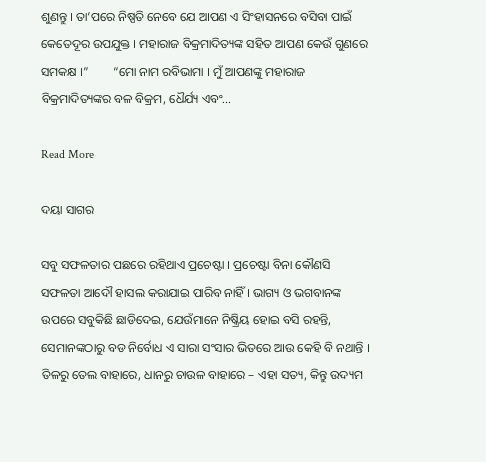ଶୁଣନ୍ତୁ । ତା’ପରେ ନିଷ୍ପତି ନେବେ ଯେ ଆପଣ ଏ ସିଂହାସନରେ ବସିବା ପାଇଁ କେତେଦୂର ଉପଯୁକ୍ତ । ମହାରାଜ ବିକ୍ରମାଦିତ୍ୟଙ୍କ ସହିତ ଆପଣ କେଉଁ ଗୁଣରେ ସମକକ୍ଷ ।”        “ମୋ ନାମ ରବିଭାମା । ମୁଁ ଆପଣଙ୍କୁ ମହାରାଜ ବିକ୍ରମାଦିତ୍ୟଙ୍କର ବଳ ବିକ୍ରମ, ଧୈର୍ଯ୍ୟ ଏବଂ...

Read More

ଦୟା ସାଗର

ସବୁ ସଫଳତାର ପଛରେ ରହିଥାଏ ପ୍ରଚେଷ୍ଟା । ପ୍ରଚେଷ୍ଟା ବିନା କୌଣସି ସଫଳତା ଆଦୌ ହାସଲ କରାଯାଇ ପାରିବ ନାହିଁ । ଭାଗ୍ୟ ଓ ଭଗବାନଙ୍କ ଉପରେ ସବୁକିଛି ଛାଡିଦେଇ, ଯେଉଁମାନେ ନିଷ୍କ୍ରିୟ ହୋଇ ବସି ରହନ୍ତି, ସେମାନଙ୍କଠାରୁ ବଡ ନିର୍ବୋଧ ଏ ସାରା ସଂସାର ଭିତରେ ଆଉ କେହି ବି ନଥାନ୍ତି । ତିଳରୁ ତେଲ ବାହାରେ, ଧାନରୁ ଚାଉଳ ବାହାରେ – ଏହା ସତ୍ୟ, କିନ୍ତୁ ଉଦ୍ୟମ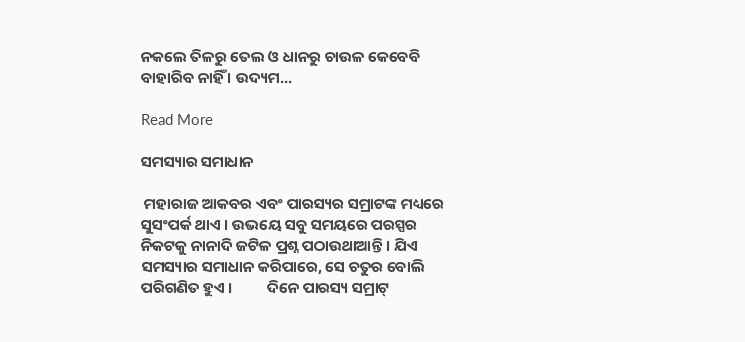ନକଲେ ତିଳରୁ ତେଲ ଓ ଧାନରୁ ଚାଉଳ କେବେବି ବାହାରିବ ନାହିଁ । ଉଦ୍ୟମ...

Read More

ସମସ୍ୟାର ସମାଧାନ

 ମହାରାଜ ଆକବର ଏବଂ ପାରସ୍ୟର ସମ୍ରାଟଙ୍କ ମଧ୍ୟରେ ସୁସଂପର୍କ ଥାଏ । ଉଭୟେ ସବୁ ସମୟରେ ପରସ୍ପର ନିକଟକୁ ନାନାଦି ଜଟିଳ ପ୍ରଶ୍ନ ପଠାଉଥାଆନ୍ତି । ଯିଏ ସମସ୍ୟାର ସମାଧାନ କରିପାରେ, ସେ ଚତୁର ବୋଲି ପରିଗଣିତ ହୁଏ ।          ଦିନେ ପାରସ୍ୟ ସମ୍ରାଟ୍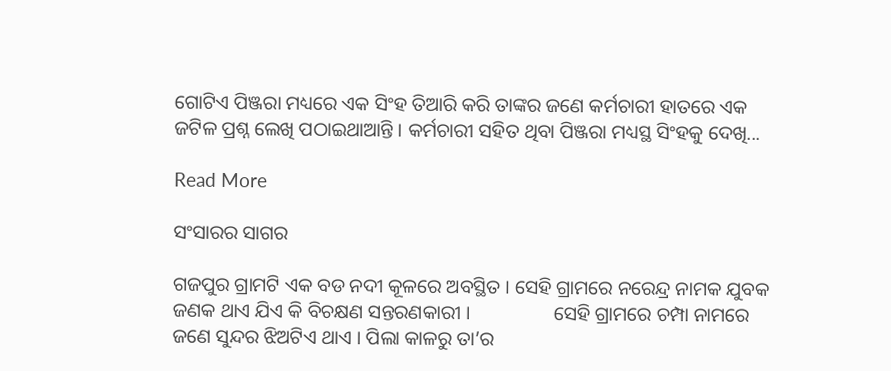ଗୋଟିଏ ପିଞ୍ଜରା ମଧ୍ୟରେ ଏକ ସିଂହ ତିଆରି କରି ତାଙ୍କର ଜଣେ କର୍ମଚାରୀ ହାତରେ ଏକ ଜଟିଳ ପ୍ରଶ୍ନ ଲେଖି ପଠାଇଥାଆନ୍ତି । କର୍ମଚାରୀ ସହିତ ଥିବା ପିଞ୍ଜରା ମଧ୍ୟସ୍ଥ ସିଂହକୁ ଦେଖି...

Read More

ସଂସାରର ସାଗର

ଗଜପୁର ଗ୍ରାମଟି ଏକ ବଡ ନଦୀ କୂଳରେ ଅବସ୍ଥିତ । ସେହି ଗ୍ରାମରେ ନରେନ୍ଦ୍ର ନାମକ ଯୁବକ ଜଣକ ଥାଏ ଯିଏ କି ବିଚକ୍ଷଣ ସନ୍ତରଣକାରୀ ।                 ସେହି ଗ୍ରାମରେ ଚମ୍ପା ନାମରେ ଜଣେ ସୁନ୍ଦର ଝିଅଟିଏ ଥାଏ । ପିଲା କାଳରୁ ତା’ର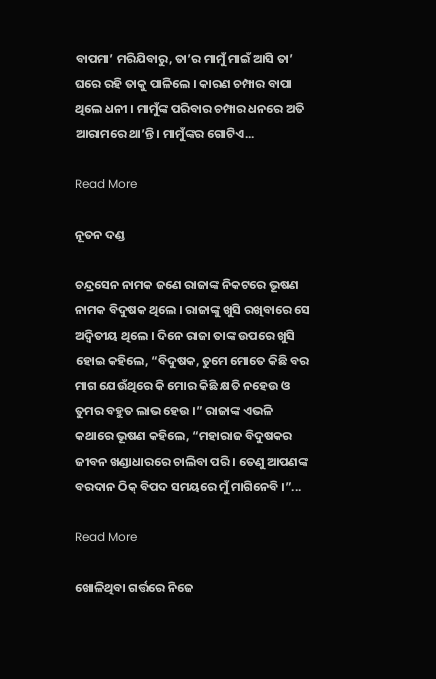ବାପମା’ ମରିଯିବାରୁ, ତା’ର ମାମୁଁ ମାଇଁ ଆସି ତା’ ଘରେ ରହି ତାକୁ ପାଳିଲେ । କାରଣ ଚମ୍ପାର ବାପା ଥିଲେ ଧନୀ । ମାମୁଁଙ୍କ ପରିବାର ଚମ୍ପାର ଧନରେ ଅତି ଆରାମରେ ଥା’ନ୍ତି । ମାମୁଁଙ୍କର ଗୋଟିଏ...

Read More

ନୂତନ ଦଣ୍ଡ

ଚନ୍ଦ୍ରସେନ ନାମକ ଜଣେ ରାଜାଙ୍କ ନିକଟରେ ଭୂଷଣ ନାମକ ବିଦୁଷକ ଥିଲେ । ରାଜାଙ୍କୁ ଖୁସି ରଖିବାରେ ସେ ଅଦ୍ୱିତୀୟ ଥିଲେ । ଦିନେ ରାଜା ତାଙ୍କ ଉପରେ ଖୁସି ହୋଇ କହିଲେ, “ବିଦୁଷକ, ତୁମେ ମୋତେ କିଛି ବର ମାଗ ଯେଉଁଥିରେ କି ମୋର କିଛି କ୍ଷତି ନହେଉ ଓ ତୁମର ବହୁତ ଲାଭ ହେଉ ।” ରାଜାଙ୍କ ଏଭଳି କଥାରେ ଭୂଷଣ କହିଲେ, “ମହାରାଜ ବିଦୁଷକର ଜୀବନ ଖଣ୍ଡାଧାରରେ ଚାଲିବା ପରି । ତେଣୁ ଆପଣଙ୍କ ବରଦାନ ଠିକ୍ ବିପଦ ସମୟରେ ମୁଁ ମାଗିନେବି ।”...

Read More

ଖୋଳିଥିବା ଗର୍ତ୍ତରେ ନିଜେ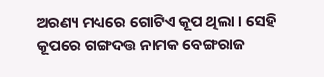ଅରଣ୍ୟ ମଧ୍ୟରେ ଗୋଟିଏ କୂପ ଥିଲା । ସେହି କୂପରେ ଗଙ୍ଗଦତ୍ତ ନାମକ ବେଙ୍ଗରାଜ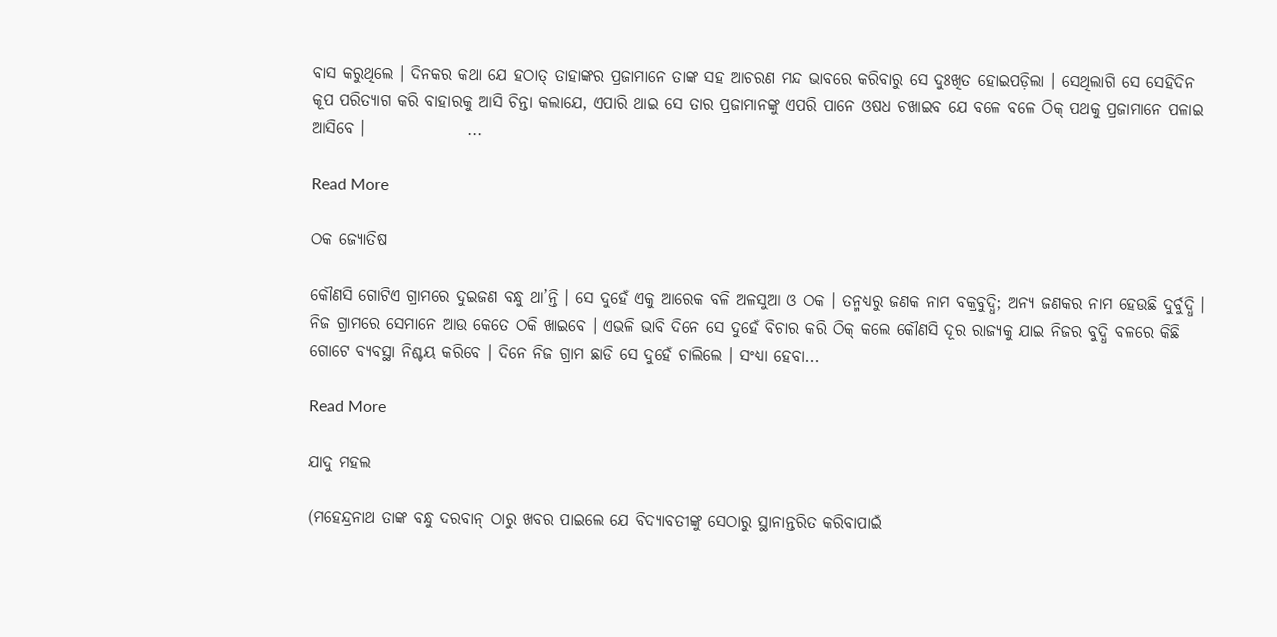ବାସ କରୁଥିଲେ । ଦିନକର କଥା ଯେ ହଠାତ୍ ତାହାଙ୍କର ପ୍ରଜାମାନେ ତାଙ୍କ ସହ ଆଚରଣ ମନ୍ଦ ଭାବରେ କରିବାରୁ ସେ ଦୁଃଖିତ ହୋଇପଡ଼ିଲା । ସେଥିଲାଗି ସେ ସେହିଦିନ କୂପ ପରିତ୍ୟାଗ କରି ବାହାରକୁ ଆସି ଚିନ୍ତା କଲାଯେ, ଏପାରି ଥାଇ ସେ ତାର ପ୍ରଜାମାନଙ୍କୁ ଏପରି ପାନେ ଓଷଧ ଚଖାଇବ ଯେ ବଳେ ବଳେ ଠିକ୍ ପଥକୁ ପ୍ରଜାମାନେ ପଳାଇ ଆସିବେ ।                ...

Read More

ଠକ ଜ୍ୟୋତିଷ

କୌଣସି ଗୋଟିଏ ଗ୍ରାମରେ ଦୁଇଜଣ ବନ୍ଧୁ ଥା’ନ୍ତି । ସେ ଦୁହେଁ ଏକୁ ଆରେକ ବଳି ଅଳସୁଆ ଓ ଠକ । ତନ୍ମଧ୍ୟରୁ ଜଣକ ନାମ ବକ୍ରବୁଦ୍ଧି; ଅନ୍ୟ ଜଣକର ନାମ ହେଉଛି ଦୁର୍ବୁଦ୍ଧି । ନିଜ ଗ୍ରାମରେ ସେମାନେ ଆଉ କେତେ ଠକି ଖାଇବେ । ଏଭଳି ଭାବି ଦିନେ ସେ ଦୁହେଁ ବିଚାର କରି ଠିକ୍ କଲେ କୌଣସି ଦୂର ରାଜ୍ୟକୁ ଯାଇ ନିଜର ବୁଦ୍ଧି ବଳରେ କିଛି ଗୋଟେ ବ୍ୟବସ୍ଥା ନିଶ୍ଚୟ କରିବେ । ଦିନେ ନିଜ ଗ୍ରାମ ଛାଡି ସେ ଦୁହେଁ ଚାଲିଲେ । ସଂଧ୍ୟା ହେବା...

Read More

ଯାଦୁ ମହଲ

(ମହେନ୍ଦ୍ରନାଥ ତାଙ୍କ ବନ୍ଧୁ ଦରବାନ୍ ଠାରୁ ଖବର ପାଇଲେ ଯେ ବିଦ୍ୟାବତୀଙ୍କୁ ସେଠାରୁ ସ୍ଥାନାନ୍ତରିତ କରିବାପାଇଁ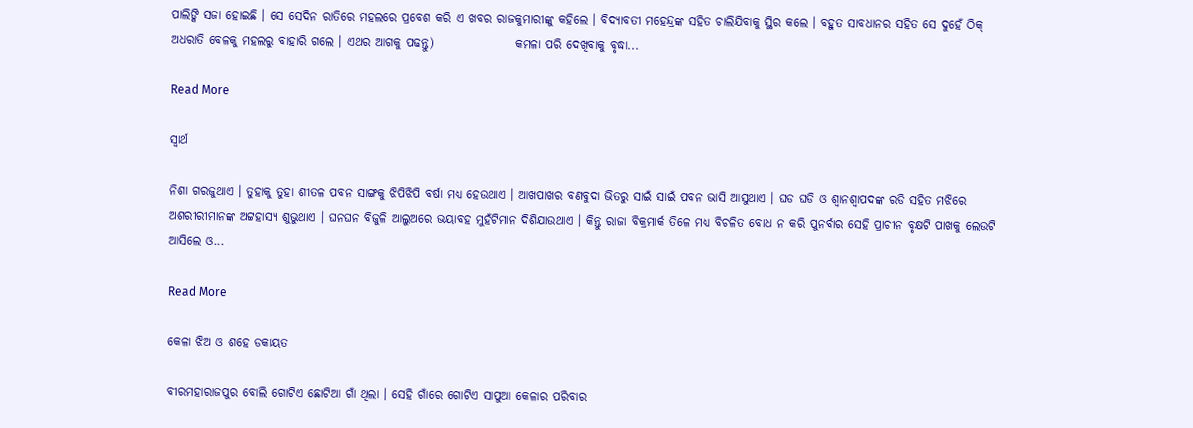ପାଲିଙ୍କି ସଜା ହୋଇଛି । ସେ ସେଦିନ ରାତିରେ ମହଲରେ ପ୍ରବେଶ କରି ଏ ଖବର ରାଜକୁମାରୀଙ୍କୁ କହିଲେ । ବିଦ୍ୟାବତୀ ମହେନ୍ଦ୍ରଙ୍କ ସହିତ ଚାଲିଯିବାକୁ ସ୍ଥିର କଲେ । ବହୁତ ସାବଧାନର ସହିତ ସେ ଦୁହେଁ ଠିକ୍ ଅଧରାତି ବେଳକୁ ମହଲରୁ ବାହାରି ଗଲେ । ଏଥର ଆଗକୁ ପଢନ୍ତୁ)                 କମଳା ପରି ଦେଖିବାକୁ ବୃଦ୍ଧା...

Read More

ସ୍ୱାର୍ଥ

ନିଶା ଗରଜୁଥାଏ । ତୁହାକୁ ତୁହା ଶୀତଳ ପବନ ସାଙ୍ଗକୁ ଝିପିଝିପି ବର୍ଷା ମଧ୍ୟ ହେଉଥାଏ । ଆଖପାଖର ବଣବୁଦା ଭିତରୁ ସାଇଁ ସାଇଁ ପବନ ଭାସି ଆସୁଥାଏ । ଘଡ ଘଡି ଓ ଶ୍ୱାନଶ୍ୱାପଦଙ୍କ ରଡି ସହିତ ମଝିରେ ଅଶରୀରୀମାନଙ୍କ ଅଟ୍ଟହାସ୍ୟ ଶୁଭୁଥାଏ । ଘନଘନ ବିଜୁଳି ଆଲୁଅରେ ଭୟାବହ ମୁହଁଟିମାନ ଦିଶିଯାଉଥାଏ । କିନ୍ତୁ ରାଜା ବିକ୍ରମାର୍କ ତିଳେ ମଧ୍ୟ ବିଚଳିତ ବୋଧ ନ କରି ପୁନର୍ବାର ସେହି ପ୍ରାଚୀନ ବୃକ୍ଷଟି ପାଖକୁ ଲେଉଟି ଆସିଲେ ଓ...

Read More

କେଳା ଝିଅ ଓ ଶହେ ଡକାୟତ

ବୀରମହାରାଜପୁର ବୋଲି ଗୋଟିଏ ଛୋଟିଆ ଗାଁ ଥିଲା । ସେହି ଗାଁରେ ଗୋଟିଏ ସାପୁଆ କେଳାର ପରିବାର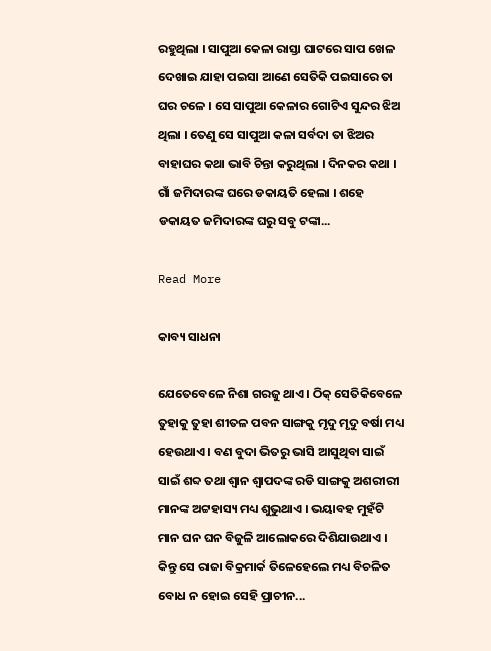ରହୁଥିଲା । ସାପୁଆ କେଳା ରାସ୍ତା ଘାଟରେ ସାପ ଖେଳ ଦେଖାଇ ଯାହା ପଇସା ଆଣେ ସେତିକି ପଇସାରେ ତା ଘର ଚଳେ । ସେ ସାପୁଆ କେଳାର ଗୋଟିଏ ସୁନ୍ଦର ଝିଅ ଥିଲା । ତେଣୁ ସେ ସାପୁଆ କଳା ସର୍ବଦା ତା ଝିଅର ବାହାଘର କଥା ଭାବି ଚିନ୍ତା କରୁଥିଲା । ଦିନକର କଥା । ଗାଁ ଜମିଦାରଙ୍କ ଘରେ ଡକାୟତି ହେଲା । ଶହେ ଡକାୟତ ଜମିଦାରଙ୍କ ଘରୁ ସବୁ ଟଙ୍କା...

Read More

କାବ୍ୟ ସାଧନା

ଯେତେବେଳେ ନିଶା ଗରଜୁ ଥାଏ । ଠିକ୍ ସେତିକିବେଳେ ତୁହାକୁ ତୁହା ଶୀତଳ ପବନ ସାଙ୍ଗକୁ ମୃଦୁ ମୃଦୁ ବର୍ଷା ମଧ୍ୟ ହେଉଥାଏ । ବଣ ବୁଦା ଭିତରୁ ଭାସି ଆସୁଥିବା ସାଇଁ ସାଇଁ ଶବ୍ଦ ତଥା ଶ୍ୱାନ ଶ୍ୱାପଦଙ୍କ ରଡି ସାଙ୍ଗକୁ ଅଶରୀରୀ ମାନଙ୍କ ଅଟ୍ଟହାସ୍ୟ ମଧ୍ୟ ଶୁଭୁଥାଏ । ଭୟାବହ ମୁହଁଟି ମାନ ଘନ ଘନ ବିଜୁଳି ଆଲୋକରେ ଦିଶିଯାଉଥାଏ ।                 କିନ୍ତୁ ସେ ରାଜା ବିକ୍ରମାର୍କ ତିଳେହେଲେ ମଧ୍ୟ ବିଚଳିତ ବୋଧ ନ ହୋଇ ସେହି ପ୍ରାଚୀନ...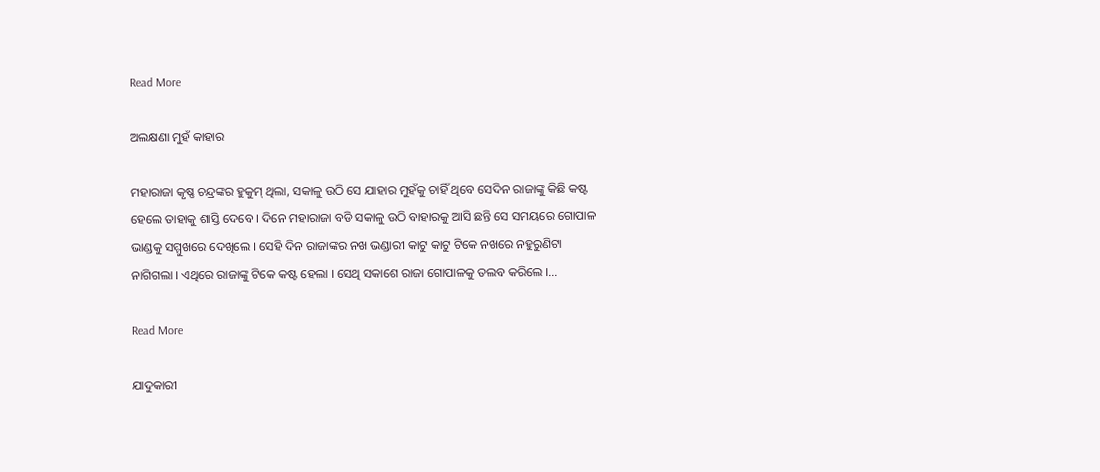Read More

ଅଲକ୍ଷଣା ମୁହଁ କାହାର

ମହାରାଜା କୃଷ୍ଣ ଚନ୍ଦ୍ରଙ୍କର ହୁକୁମ୍ ଥିଲା, ସକାଳୁ ଉଠି ସେ ଯାହାର ମୁହଁକୁ ଚାହିଁ ଥିବେ ସେଦିନ ରାଜାଙ୍କୁ କିଛି କଷ୍ଟ ହେଲେ ତାହାକୁ ଶାସ୍ତି ଦେବେ । ଦିନେ ମହାରାଜା ବଡି ସକାଳୁ ଉଠି ବାହାରକୁ ଆସି ଛନ୍ତି ସେ ସମୟରେ ଗୋପାଳ ଭାଣ୍ଡକୁ ସମ୍ମୁଖରେ ଦେଖିଲେ । ସେହି ଦିନ ରାଜାଙ୍କର ନଖ ଭଣ୍ଡାରୀ କାଟୁ କାଟୁ ଟିକେ ନଖରେ ନହୁରୁଣିଟା ନାଗିଗଲା । ଏଥିରେ ରାଜାଙ୍କୁ ଟିକେ କଷ୍ଟ ହେଲା । ସେଥି ସକାଶେ ରାଜା ଗୋପାଳକୁ ତଲବ କରିଲେ ।...

Read More

ଯାଦୁକାରୀ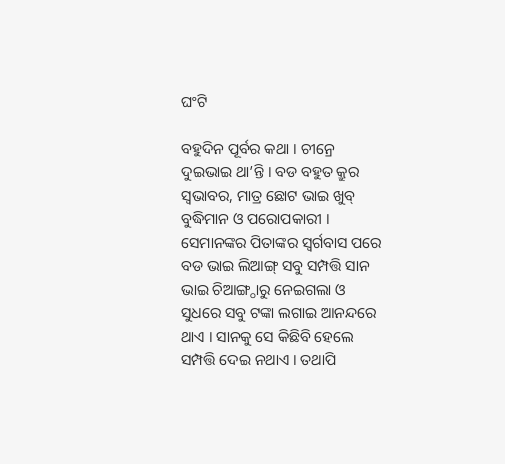ଘଂଟି

ବହୁଦିନ ପୂର୍ବର କଥା । ଚୀନ୍ରେ ଦୁଇଭାଇ ଥା’ନ୍ତି । ବଡ ବହୁତ କ୍ରୁର ସ୍ୱଭାବର, ମାତ୍ର ଛୋଟ ଭାଇ ଖୁବ୍ ବୁଦ୍ଧିମାନ ଓ ପରୋପକାରୀ ।                 ସେମାନଙ୍କର ପିତାଙ୍କର ସ୍ୱର୍ଗବାସ ପରେ ବଡ ଭାଇ ଲିଆଙ୍ଗ୍ ସବୁ ସମ୍ପତ୍ତି ସାନ ଭାଇ ଚିଆଙ୍ଗ୍ଠାରୁ ନେଇଗଲା ଓ ସୁଧରେ ସବୁ ଟଙ୍କା ଲଗାଇ ଆନନ୍ଦରେ ଥାଏ । ସାନକୁ ସେ କିଛିବି ହେଲେ ସମ୍ପତ୍ତି ଦେଇ ନଥାଏ । ତଥାପି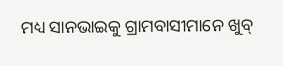ମଧ୍ୟ ସାନଭାଇକୁ ଗ୍ରାମବାସୀମାନେ ଖୁବ୍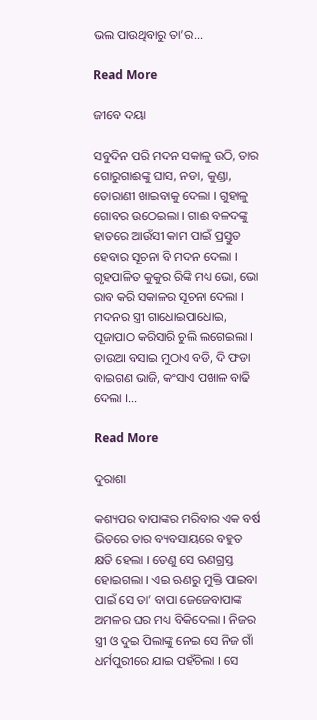ଭଲ ପାଉଥିବାରୁ ତା’ର...

Read More

ଜୀବେ ଦୟା

ସବୁଦିନ ପରି ମଦନ ସକାଳୁ ଉଠି, ତାର ଗୋରୁଗାଈଙ୍କୁ ଘାସ, ନଡା, କୁଣ୍ଡା, ତୋରାଣୀ ଖାଇବାକୁ ଦେଲା । ଗୁହାଳୁ ଗୋବର ଉଠେଇଲା । ଗାଈ ବଳଦଙ୍କୁ ହାତରେ ଆଉଁସୀ କାମ ପାଇଁ ପ୍ରସ୍ତୁତ ହେବାର ସୂଚନା ବି ମଦନ ଦେଲା । ଗୃହପାଳିତ କୁକୁର ରିଙ୍କି ମଧ୍ୟ ଭୋ, ଭୋ ରାବ କରି ସକାଳର ସୂଚନା ଦେଲା । ମଦନର ସ୍ତ୍ରୀ ଗାଧୋଇପାଧୋଇ, ପୂଜାପାଠ କରିସାରି ଚୁଲି ଲଗେଇଲା । ତାଉଆ ବସାଇ ମୁଠାଏ ବଡି, ଦି ଫଡା ବାଇଗଣ ଭାଜି, କଂସାଏ ପଖାଳ ବାଢି ଦେଲା ।...

Read More

ଦୁରାଶା

କଶ୍ୟପର ବାପାଙ୍କର ମରିବାର ଏକ ବର୍ଷ ଭିତରେ ତାର ବ୍ୟବସାୟରେ ବହୁତ କ୍ଷତି ହେଲା । ତେଣୁ ସେ ଋଣଗ୍ରସ୍ତ ହୋଇଗଲା । ଏଇ ଋଣରୁ ମୁକ୍ତି ପାଇବା ପାଇଁ ସେ ତା’ ବାପା ଜେଜେବାପାଙ୍କ ଅମଳର ଘର ମଧ୍ୟ ବିକିଦେଲା । ନିଜର ସ୍ତ୍ରୀ ଓ ଦୁଇ ପିଲାଙ୍କୁ ନେଇ ସେ ନିଜ ଗାଁ ଧର୍ମପୁରୀରେ ଯାଇ ପହଁଚିଲା । ସେ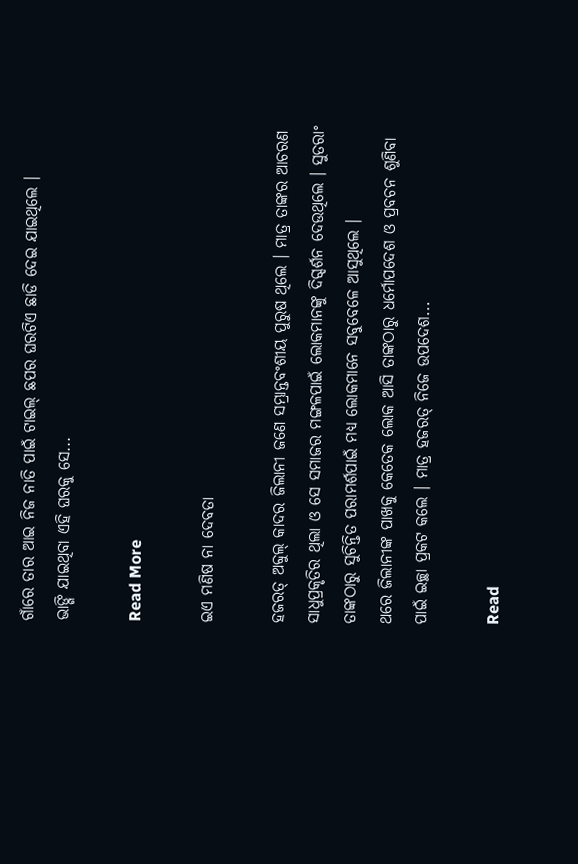ଗାଁରେ ତାର ଆଇ ନିଜ ନାତି ପାଇଁ ଟାଇଲ୍ ଛପର ଘରଟିଏ ଛାଡି ଦେଇ ଯାଇଥିଲେ ।                 ଭାଙ୍ଗି ଯାଇଥିବା ଏହି ଘରକୁ ସେ...

Read More

ଇଏ ମଣିଷ ନା ଦେବତା

ହଜରତ୍ ଅବ୍ଦୁଲ୍ କାଦର ଜିଲାନୀ ଜଣେ ସମ୍ଭ୍ରାନ୍ତବଂଶୀୟ ପୁରୁଷ ଥିଲେ । ମାତ୍ର ତାଙ୍କର ଆଚରଣ ସାଧୁପ୍ରକୃତିର ଥିଲା ଓ ସେ ସମାଜର ମଙ୍ଗଳପାଇଁ ଲୋକମାନଙ୍କୁ ଦିଗ୍ଦର୍ଶନ ଦେଉଥିଲେ । ସୁତରାଂ ତାଙ୍କଠାରୁ ସୁଚିନ୍ତିତ ପରାମର୍ଶପାଇଁ ମଧ୍ୟ ଲୋକମାନେ ସବୁବେଳେ ଆସୁଥିଲେ ।                 ଥରେ ଜିଲାନୀଙ୍କ ପାଖକୁ କେତେକ ଲୋକ ଆସି ତାଙ୍କଠାରୁ ଧର୍ମୋପଦେଶ ଓ ପ୍ରବଚନ ଶୁଣିବା ପାଇଁ ଇଚ୍ଛା ପ୍ରକଟ କଲେ । ମାତ୍ର ହଜରତ୍ ନିଜେ ଉପଦେଶ...

Read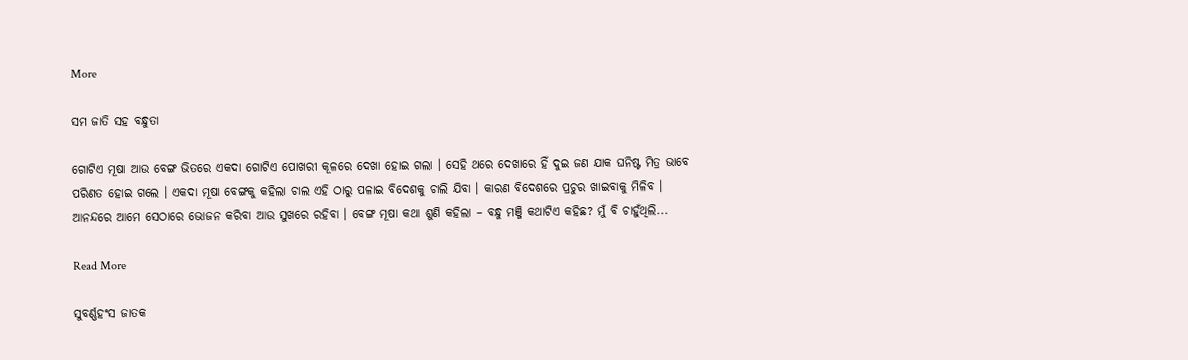More

ସମ ଜାତି ସହ ବନ୍ଧୁତା

ଗୋଟିଏ ମୂଷା ଆଉ ବେଙ୍ଗ ଭିତରେ ଏକଦା ଗୋଟିଏ ପୋଖରୀ କୂଳରେ ଦେଖା ହୋଇ ଗଲା । ସେହି ଥରେ ଦେଖାରେ ହିଁ ଦୁଇ ଜଣ ଯାକ ଘନିଷ୍ଟ ମିତ୍ର ଭାବେ ପରିଣତ ହୋଇ ଗଲେ । ଏକଦା ମୂଷା ବେଙ୍ଗକୁ କହିଲା ଚାଲ ଏହି ଠାରୁ ପଳାଇ ବିଦେଶକୁ ଚାଲି ଯିବା । କାରଣ ବିଦେଶରେ ପ୍ରଚୁର ଖାଇବାକୁ ମିଳିବ । ଆନନ୍ଦରେ ଆମେ ସେଠାରେ ଭୋଜନ କରିବା ଆଉ ସୁଖରେ ରହିବା । ବେଙ୍ଗ ମୂଷା କଥା ଶୁଣି କହିଲା – ବନ୍ଧୁ ମଞ୍ଜି କଥାଟିଏ କହିଛ? ମୁଁ ବି ଚାହୁଁଥିଲି...

Read More

ସୁବର୍ଣ୍ଣହଂସ ଜାତକ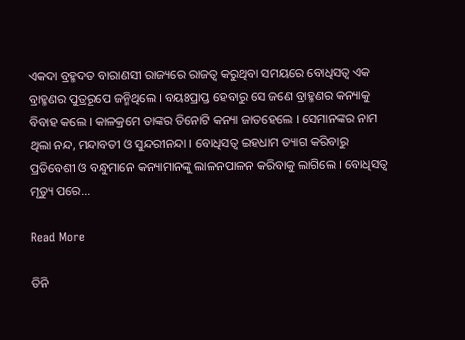ଏକଦା ବ୍ରହ୍ମଦତ ବାରାଣସୀ ରାଜ୍ୟରେ ରାଜତ୍ୱ କରୁଥିବା ସମୟରେ ବୋଧିସତ୍ୱ ଏକ ବ୍ରାହ୍ମଣର ପୁତ୍ରରୂପେ ଜନ୍ମିଥିଲେ । ବୟଃପ୍ରାପ୍ତ ହେବାରୁ ସେ ଜଣେ ବ୍ରାହ୍ମଣର କନ୍ୟାକୁ ବିବାହ କଲେ । କାଳକ୍ରମେ ତାଙ୍କର ତିନୋଟି କନ୍ୟା ଜାତହେଲେ । ସେମାନଙ୍କର ନାମ ଥିଲା ନନ୍ଦ, ମନ୍ଦାବତୀ ଓ ସୁନ୍ଦରୀନନ୍ଦା । ବୋଧିସତ୍ୱ ଇହଧାମ ତ୍ୟାଗ କରିବାରୁ ପ୍ରତିବେଶୀ ଓ ବନ୍ଧୁମାନେ କନ୍ୟାମାନଙ୍କୁ ଲାଳନପାଳନ କରିବାକୁ ଲାଗିଲେ । ବୋଧିସତ୍ୱ ମୃତ୍ୟୁ ପରେ...

Read More

ତିନି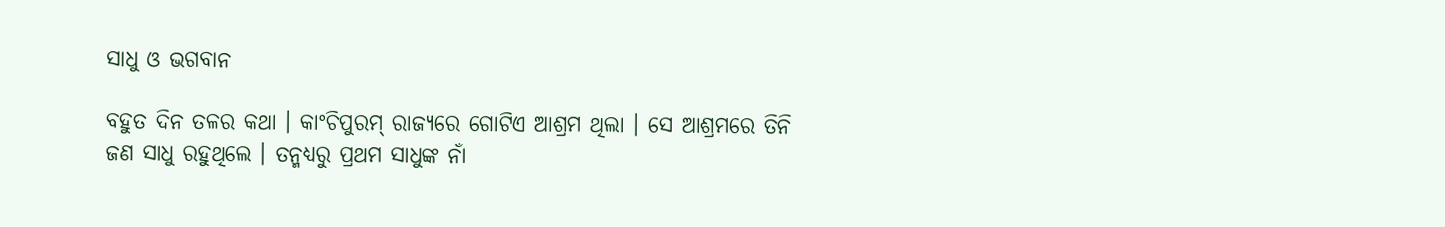ସାଧୁ ଓ ଭଗବାନ

ବହୁତ ଦିନ ତଳର କଥା । କାଂଚିପୁରମ୍ ରାଜ୍ୟରେ ଗୋଟିଏ ଆଶ୍ରମ ଥିଲା । ସେ ଆଶ୍ରମରେ ତିନି ଜଣ ସାଧୁ ରହୁଥିଲେ । ତନ୍ମଧ୍ୟରୁ ପ୍ରଥମ ସାଧୁଙ୍କ ନାଁ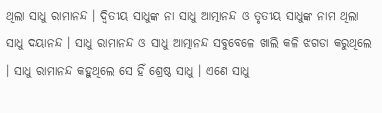ଥିଲା ସାଧୁ ରାମାନନ୍ଦ । ଦ୍ୱିତୀୟ ସାଧୁଙ୍କ ନା ସାଧୁ ଆତ୍ମାନନ୍ଦ ଓ ତୃତୀୟ ସାଧୁଙ୍କ ନାମ ଥିଲା ସାଧୁ ଦୟାନନ୍ଦ । ସାଧୁ ରାମାନନ୍ଦ ଓ ସାଧୁ ଆତ୍ମାନନ୍ଦ ସବୁବେଳେ ଖାଲି କଳି ଝଗଡା କରୁଥିଲେ । ସାଧୁ ରାମାନନ୍ଦ କହୁଥିଲେ ସେ ହିଁ ଶ୍ରେଷ୍ଠ ସାଧୁ । ଏଣେ ସାଧୁ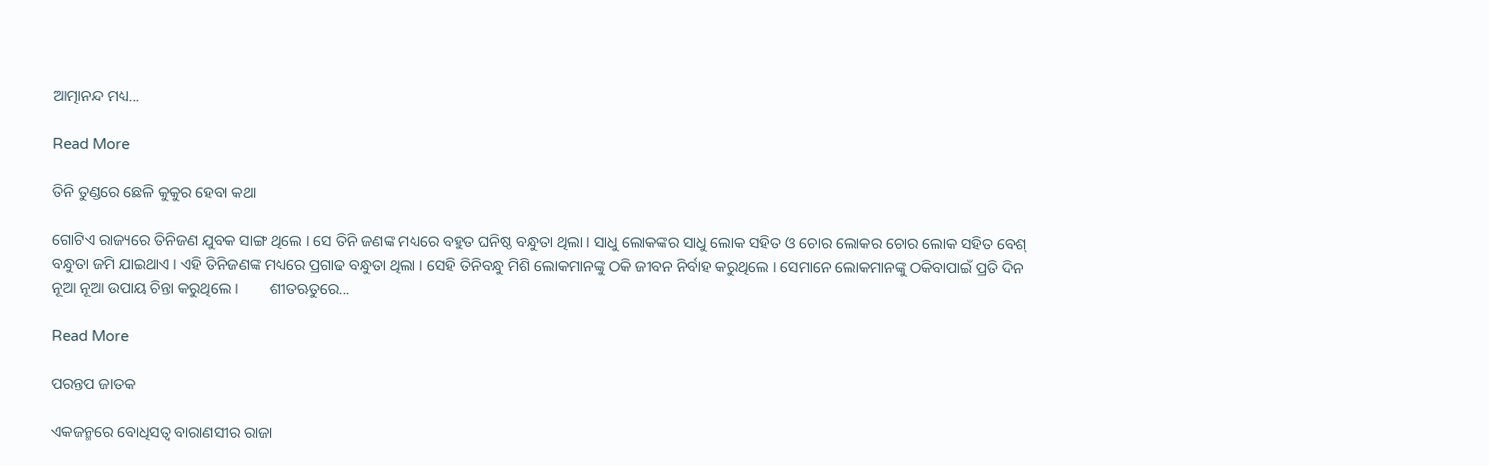ଆତ୍ମାନନ୍ଦ ମଧ୍ୟ...

Read More

ତିନି ତୁଣ୍ଡରେ ଛେଳି କୁକୁର ହେବା କଥା

ଗୋଟିଏ ରାଜ୍ୟରେ ତିନିଜଣ ଯୁବକ ସାଙ୍ଗ ଥିଲେ । ସେ ତିନି ଜଣଙ୍କ ମଧ୍ୟରେ ବହୁତ ଘନିଷ୍ଠ ବନ୍ଧୁତା ଥିଲା । ସାଧୁ ଲୋକଙ୍କର ସାଧୁ ଲୋକ ସହିତ ଓ ଚୋର ଲୋକର ଚୋର ଲୋକ ସହିତ ବେଶ୍ ବନ୍ଧୁତା ଜମି ଯାଇଥାଏ । ଏହି ତିନିଜଣଙ୍କ ମଧ୍ୟରେ ପ୍ରଗାଢ ବନ୍ଧୁତା ଥିଲା । ସେହି ତିନିବନ୍ଧୁ ମିଶି ଲୋକମାନଙ୍କୁ ଠକି ଜୀବନ ନିର୍ବାହ କରୁଥିଲେ । ସେମାନେ ଲୋକମାନଙ୍କୁ ଠକିବାପାଇଁ ପ୍ରତି ଦିନ ନୂଆ ନୂଆ ଉପାୟ ଚିନ୍ତା କରୁଥିଲେ ।        ଶୀତଋତୁରେ...

Read More

ପରନ୍ତପ ଜାତକ

ଏକଜନ୍ମରେ ବୋଧିସତ୍ୱ ବାରାଣସୀର ରାଜା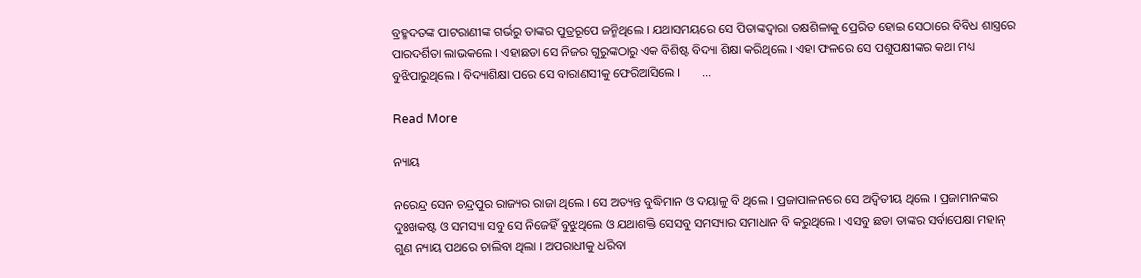ବ୍ରହ୍ମଦତଙ୍କ ପାଟରାଣୀଙ୍କ ଗର୍ଭରୁ ତାଙ୍କର ପୁତ୍ରରୂପେ ଜନ୍ମିଥିଲେ । ଯଥାସମୟରେ ସେ ପିତାଙ୍କଦ୍ୱାରା ତକ୍ଷଶିଳାକୁ ପ୍ରେରିତ ହୋଇ ସେଠାରେ ବିବିଧ ଶାସ୍ତ୍ରରେ ପାରଦର୍ଶିତା ଲାଭକଲେ । ଏହାଛଡା ସେ ନିଜର ଗୁରୁଙ୍କଠାରୁ ଏକ ବିଶିଷ୍ଟ ବିଦ୍ୟା ଶିକ୍ଷା କରିଥିଲେ । ଏହା ଫଳରେ ସେ ପଶୁପକ୍ଷୀଙ୍କର କଥା ମଧ୍ୟ ବୁଝିପାରୁଥିଲେ । ବିଦ୍ୟାଶିକ୍ଷା ପରେ ସେ ବାରାଣସୀକୁ ଫେରିଆସିଲେ ।       ...

Read More

ନ୍ୟାୟ

ନରେନ୍ଦ୍ର ସେନ ଚନ୍ଦ୍ରପୁର ରାଜ୍ୟର ରାଜା ଥିଲେ । ସେ ଅତ୍ୟନ୍ତ ବୁଦ୍ଧିମାନ ଓ ଦୟାଳୁ ବି ଥିଲେ । ପ୍ରଜାପାଳନରେ ସେ ଅଦ୍ୱିତୀୟ ଥିଲେ । ପ୍ରଜାମାନଙ୍କର ଦୁଃଖକଷ୍ଟ ଓ ସମସ୍ୟା ସବୁ ସେ ନିଜେହିଁ ବୁଝୁଥିଲେ ଓ ଯଥାଶକ୍ତି ସେସବୁ ସମସ୍ୟାର ସମାଧାନ ବି କରୁଥିଲେ । ଏସବୁ ଛଡା ତାଙ୍କର ସର୍ବାପେକ୍ଷା ମହାନ୍ ଗୁଣ ନ୍ୟାୟ ପଥରେ ଚାଲିବା ଥିଲା । ଅପରାଧୀକୁ ଧରିବା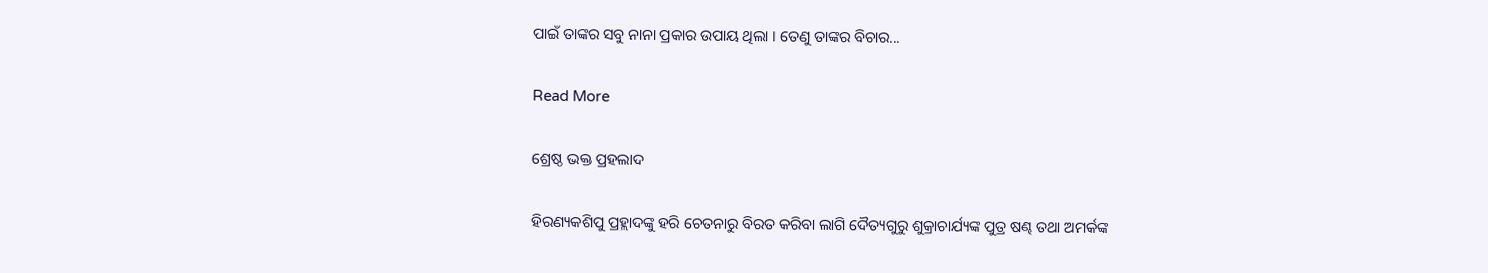ପାଇଁ ତାଙ୍କର ସବୁ ନାନା ପ୍ରକାର ଉପାୟ ଥିଲା । ତେଣୁ ତାଙ୍କର ବିଚାର...

Read More

ଶ୍ରେଷ୍ଠ ଭକ୍ତ ପ୍ରହଲାଦ

ହିରଣ୍ୟକଶିପୁ ପ୍ରହ୍ଲାଦଙ୍କୁ ହରି ଚେତନାରୁ ବିରତ କରିବା ଲାଗି ଦୈତ୍ୟଗୁରୁ ଶୁକ୍ରାଚାର୍ଯ୍ୟଙ୍କ ପୁତ୍ର ଷଣ୍ଢ ତଥା ଅମର୍କଙ୍କ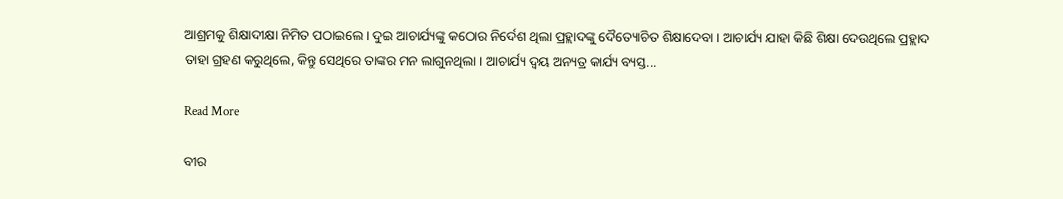ଆଶ୍ରମକୁ ଶିକ୍ଷାଦୀକ୍ଷା ନିମିତ ପଠାଇଲେ । ଦୁଇ ଆଚାର୍ଯ୍ୟଙ୍କୁ କଠୋର ନିର୍ଦେଶ ଥିଲା ପ୍ରହ୍ଲାଦଙ୍କୁ ଦୈତ୍ୟୋଚିତ ଶିକ୍ଷାଦେବା । ଆଚାର୍ଯ୍ୟ ଯାହା କିଛି ଶିକ୍ଷା ଦେଉଥିଲେ ପ୍ରହ୍ଲାଦ ତାହା ଗ୍ରହଣ କରୁଥିଲେ, କିନ୍ତୁ ସେଥିରେ ତାଙ୍କର ମନ ଲାଗୁନଥିଲା । ଆଚାର୍ଯ୍ୟ ଦ୍ୱୟ ଅନ୍ୟତ୍ର କାର୍ଯ୍ୟ ବ୍ୟସ୍ତ...

Read More

ବୀର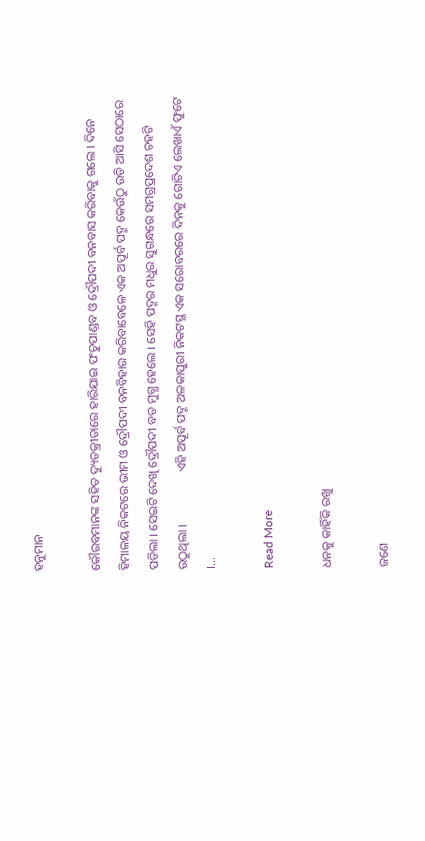ହନୁମାନ

କୌରବମାନଙ୍କ ସହିତ ଦ୍ୟୁତକ୍ରୀଡାରେ ହାରିଯାଇ ପଂଚୁପାଣ୍ଡବ ଓ ଦ୍ରୌପଦୀ ବନବାସ କରିବାକୁ ଗଲେ । ଦିନେ ହିମାଳୟ ନିକଟରେ ଭୀମ ଓ ଦ୍ରୌପଦୀ ବନବିହାର କରିବାବେଳେ ଏକ ଅପୂର୍ବ ପଦ୍ମ କେଉଁଠୁ ଉଡି ଆସି ସେଠାରେ ପଡିଲା । ସେଇଟି ଦେଖି ଦ୍ରୌପଦୀ ବଡ ମୁଗ୍ଧ ହେଲେ । ସେହି ପଦ୍ମର ମଧୁର ସୁଗନ୍ଧରେ ସମଗ୍ରପ୍ରଦେଶ ଚହଟି ଉଠୁଥିଲା ।                 ଏହି ଅପୂର୍ବ ପଦ୍ମ ଅଳକାପୁରୀ ନିକଟସ୍ଥ ଏକ ସରୋବରରେ ଦିନକୁ ଗୋଟିଏ ଲେଖାଏଁ ଫୁଟେ ।...

Read More

ଧନକୁ କାହିଁକି ରଖୁ

ଜଣେ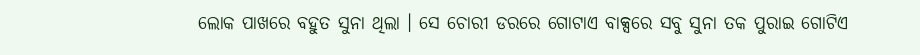ଲୋକ ପାଖରେ ବହୁତ ସୁନା ଥିଲା । ସେ ଚୋରୀ ଡରରେ ଗୋଟାଏ ବାକ୍ସରେ ସବୁ ସୁନା ତକ ପୁରାଇ ଗୋଟିଏ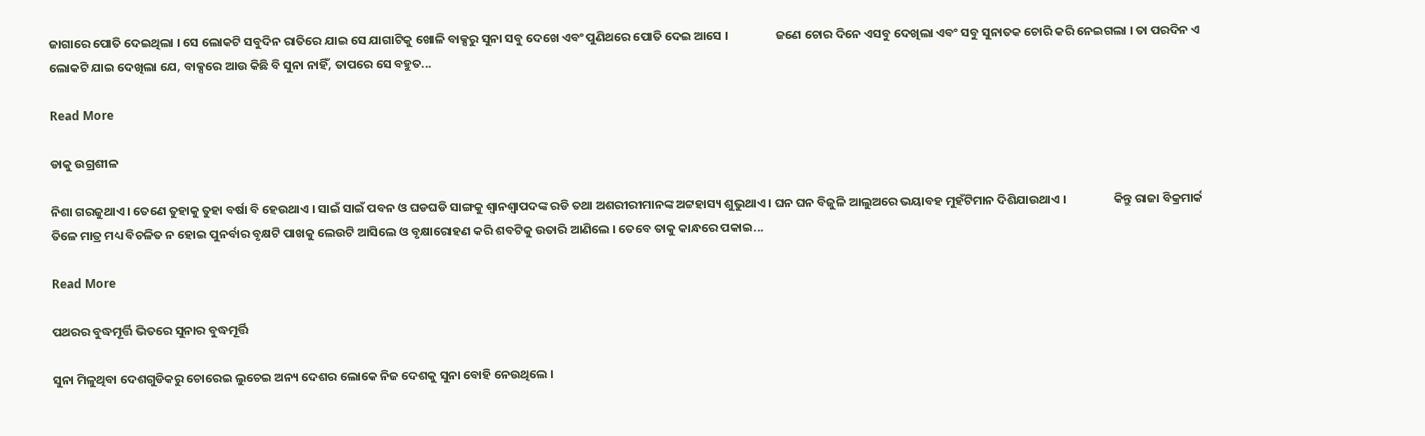ଜାଗାରେ ପୋତି ଦେଇଥିଲା । ସେ ଲୋକଟି ସବୁଦିନ ରାତିରେ ଯାଇ ସେ ଯାଗାଟିକୁ ଖୋଳି ବାକ୍ସରୁ ସୁନା ସବୁ ଦେଖେ ଏବଂ ପୁଣିଥରେ ପୋତି ଦେଇ ଆସେ ।                 ଜଣେ ଚୋର ଦିନେ ଏସବୁ ଦେଖିଲା ଏବଂ ସବୁ ସୁନାତକ ଚୋରି କରି ନେଇଗଲା । ତା ପରଦିନ ଏ ଲୋକଟି ଯାଇ ଦେଖିଲା ଯେ, ବାକ୍ସରେ ଆଉ କିଛି ବି ସୁନା ନାହିଁ, ତାପରେ ସେ ବହୁତ...

Read More

ଡାକୁ ଉଗ୍ରଶୀଳ

ନିଶା ଗରଜୁଥାଏ । ତେଣେ ତୁହାକୁ ତୁହା ବର୍ଷା ବି ହେଉଥାଏ । ସାଇଁ ସାଇଁ ପବନ ଓ ଘଡଘଡି ସାଙ୍ଗକୁ ଶ୍ୱାନଶ୍ୱାପଦଙ୍କ ରଡି ତଥା ଅଶରୀରୀମାନଙ୍କ ଅଟ୍ଟହାସ୍ୟ ଶୁଭୁଥାଏ । ଘନ ଘନ ବିଜୁଳି ଆଲୁଅରେ ଭୟାବହ ମୁହଁଟିମାନ ଦିଶିଯାଉଥାଏ ।                 କିନ୍ତୁ ରାଜା ବିକ୍ରମାର୍କ ତିଳେ ମାତ୍ର ମଧ୍ୟ ବିଚଳିତ ନ ହୋଇ ପୁନର୍ବାର ବୃକ୍ଷଟି ପାଖକୁ ଲେଉଟି ଆସିଲେ ଓ ବୃକ୍ଷାରୋହଣ କରି ଶବଟିକୁ ଉତାରି ଆଣିଲେ । ତେବେ ତାକୁ କାନ୍ଧରେ ପକାଇ...

Read More

ପଥରର ବୁଦ୍ଧମୂର୍ତ୍ତି ଭିତରେ ସୁନାର ବୁଦ୍ଧମୂର୍ତ୍ତି

ସୁନା ମିଳୁଥିବା ଦେଶଗୁଡିକରୁ ଚୋରେଇ ଲୁଚେଇ ଅନ୍ୟ ଦେଶର ଲୋକେ ନିଜ ଦେଶକୁ ସୁନା ବୋହି ନେଉଥିଲେ ।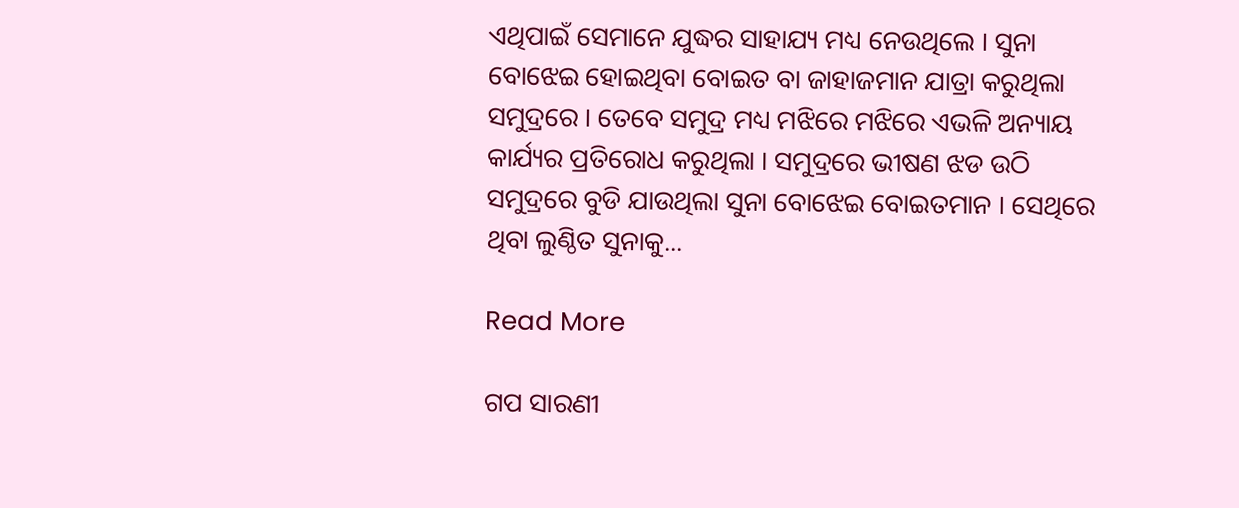ଏଥିପାଇଁ ସେମାନେ ଯୁଦ୍ଧର ସାହାଯ୍ୟ ମଧ୍ୟ ନେଉଥିଲେ । ସୁନା ବୋଝେଇ ହୋଇଥିବା ବୋଇତ ବା ଜାହାଜମାନ ଯାତ୍ରା କରୁଥିଲା ସମୁଦ୍ରରେ । ତେବେ ସମୁଦ୍ର ମଧ୍ୟ ମଝିରେ ମଝିରେ ଏଭଳି ଅନ୍ୟାୟ କାର୍ଯ୍ୟର ପ୍ରତିରୋଧ କରୁଥିଲା । ସମୁଦ୍ରରେ ଭୀଷଣ ଝଡ ଉଠି ସମୁଦ୍ରରେ ବୁଡି ଯାଉଥିଲା ସୁନା ବୋଝେଇ ବୋଇତମାନ । ସେଥିରେ ଥିବା ଲୁଣ୍ଠିତ ସୁନାକୁ...

Read More

ଗପ ସାରଣୀ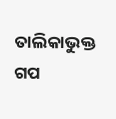ତାଲିକାଭୁକ୍ତ ଗପ